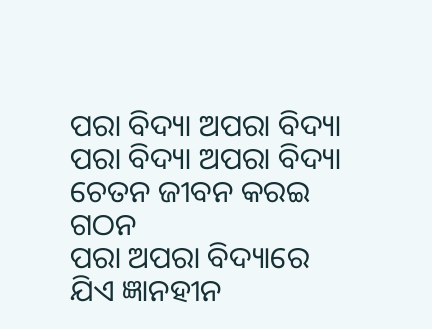ପରା ବିଦ୍ୟା ଅପରା ବିଦ୍ୟା
ପରା ବିଦ୍ୟା ଅପରା ବିଦ୍ୟା
ଚେତନ ଜୀବନ କରଇ ଗଠନ
ପରା ଅପରା ବିଦ୍ୟାରେ
ଯିଏ ଜ୍ଞାନହୀନ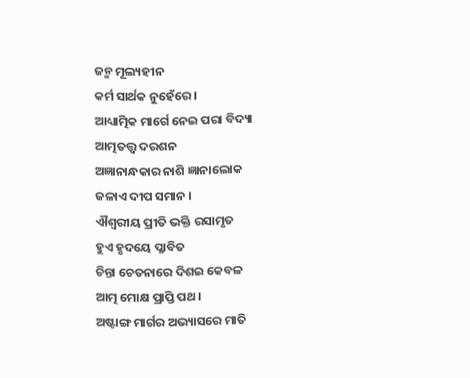ଜନ୍ମ ମୂଲ୍ୟହୀନ
କର୍ମ ସାର୍ଥକ ନୁହେଁରେ ।
ଆଧ୍ୟାତ୍ମିକ ମାର୍ଗେ ନେଇ ପରା ବିଦ୍ୟା
ଆତ୍ମତତ୍ତ୍ବ ଦରଶନ
ଅଜ୍ଞାନାନ୍ଧକାର ନାଶି ଜ୍ଞାନାଲୋକ
ଜଳାଏ ଦୀପ ସମାନ ।
ଐଶ୍ବରୀୟ ପ୍ରୀତି ଭକ୍ତି ରସାମୃତ
ହୁଏ ହୃଦୟେ ପ୍ଳାବିତ
ଚିନ୍ତା ଚେତନାରେ ଦିଶଇ କେବଳ
ଆତ୍ମ ମୋକ୍ଷ ପ୍ରାପ୍ତି ପଥ ।
ଅଷ୍ଟାଙ୍ଗ ମାର୍ଗର ଅଭ୍ୟାସରେ ମାତି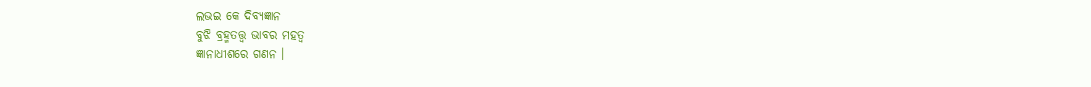ଲଭଇ କେ ଦିବ୍ୟଜ୍ଞାନ
ବୁଝି ବ୍ରହ୍ମତତ୍ତ୍ବ ଭାବର ମହତ୍ବ
ଜ୍ଞାନାଧୀଶରେ ଗଣନ ।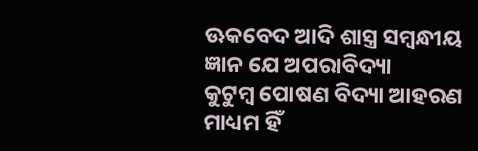ଊକବେଦ ଆଦି ଶାସ୍ତ୍ର ସମ୍ବନ୍ଧୀୟ
ଜ୍ଞାନ ଯେ ଅପରାବିଦ୍ୟା
କୁଟୁମ୍ବ ପୋଷଣ ବିଦ୍ୟା ଆହରଣ
ମାଧ୍ୟମ ହିଁ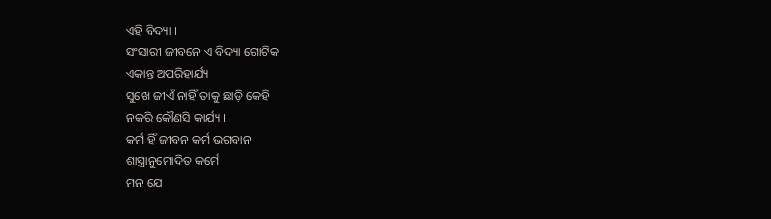ଏହି ବିଦ୍ୟା ।
ସଂସାରୀ ଜୀବନେ ଏ ବିଦ୍ୟା ଗୋଟିକ
ଏକାନ୍ତ ଅପରିହାର୍ଯ୍ୟ
ସୁଖେ ଜୀଏଁ ନାହିଁ ତାକୁ ଛାଡ଼ି କେହି
ନକରି କୌଣସି କାର୍ଯ୍ୟ ।
କର୍ମ ହିଁ ଜୀବନ କର୍ମ ଭଗବାନ
ଶାସ୍ତ୍ରାନୁମୋଦିତ କର୍ମେ
ମନ ଯେ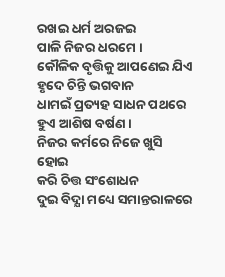ରଖଇ ଧର୍ମ ଅରଜଇ
ପାଳି ନିଜର ଧରମେ ।
କୌଳିକ ବୃତ୍ତିକୁ ଆପଣେଇ ଯିଏ
ହୃଦେ ଚିନ୍ତି ଭଗବାନ
ଧାମଇଁ ପ୍ରତ୍ୟହ ସାଧନ ପଥରେ
ହୁଏ ଆଶିଷ ବର୍ଷଣ ।
ନିଜର କର୍ମରେ ନିଜେ ଖୁସି ହୋଇ
କରି ଚିତ୍ତ ସଂଶୋଧନ
ଦୁଇ ବିଦ୍ଯା ମଧ୍ୟେ ସମାନ୍ତରାଳରେ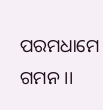ପରମଧାମେ ଗମନ ।।